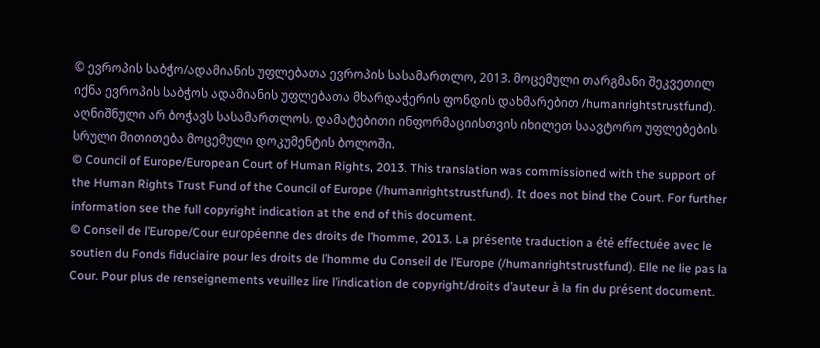© ევროპის საბჭო/ადამიანის უფლებათა ევროპის სასამართლო, 2013. მოცემული თარგმანი შეკვეთილ იქნა ევროპის საბჭოს ადამიანის უფლებათა მხარდაჭერის ფონდის დახმარებით /humanrightstrustfund). აღნიშნული არ ბოჭავს სასამართლოს. დამატებითი ინფორმაციისთვის იხილეთ საავტორო უფლებების სრული მითითება მოცემული დოკუმენტის ბოლოში.
© Council of Europe/European Court of Human Rights, 2013. This translation was commissioned with the support of the Human Rights Trust Fund of the Council of Europe (/humanrightstrustfund). It does not bind the Court. For further information see the full copyright indication at the end of this document.
© Conseil de l’Europe/Cour européenne des droits de l’homme, 2013. La présente traduction a été effectuée avec le soutien du Fonds fiduciaire pour les droits de l’homme du Conseil de l’Europe (/humanrightstrustfund). Elle ne lie pas la Cour. Pour plus de renseignements veuillez lire l’indication de copyright/droits d’auteur à la fin du présent document.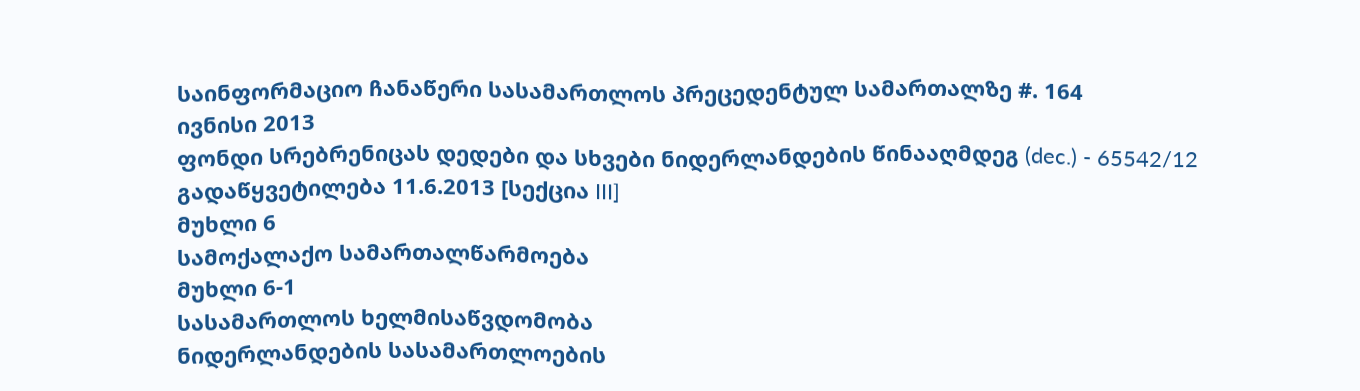საინფორმაციო ჩანაწერი სასამართლოს პრეცედენტულ სამართალზე #. 164
ივნისი 2013
ფონდი სრებრენიცას დედები და სხვები ნიდერლანდების წინააღმდეგ (dec.) - 65542/12
გადაწყვეტილება 11.6.2013 [სექცია III]
მუხლი 6
სამოქალაქო სამართალწარმოება
მუხლი 6-1
სასამართლოს ხელმისაწვდომობა
ნიდერლანდების სასამართლოების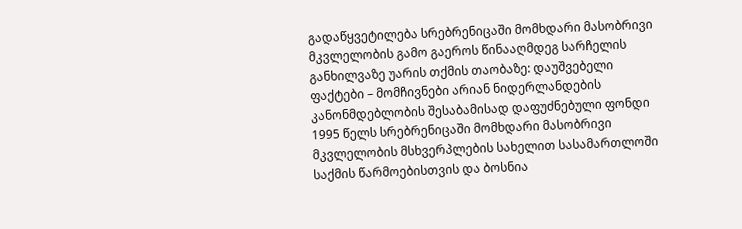გადაწყვეტილება სრებრენიცაში მომხდარი მასობრივი მკვლელობის გამო გაეროს წინააღმდეგ სარჩელის განხილვაზე უარის თქმის თაობაზე: დაუშვებელი
ფაქტები – მომჩივნები არიან ნიდერლანდების კანონმდებლობის შესაბამისად დაფუძნებული ფონდი 1995 წელს სრებრენიცაში მომხდარი მასობრივი მკვლელობის მსხვერპლების სახელით სასამართლოში საქმის წარმოებისთვის და ბოსნია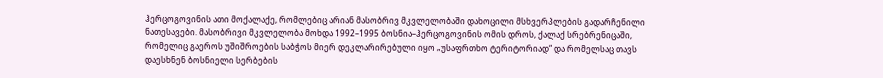ჰერცოგოვინის ათი მოქალაქე, რომლებიც არიან მასობრივ მკვლელობაში დახოცილი მსხვერპლების გადარჩენილი ნათესავები. მასობრივი მკვლელობა მოხდა 1992–1995 ბოსნია–ჰერცოგოვინის ომის დროს, ქალაქ სრებრენიცაში, რომელიც გაეროს უშიშროების საბჭოს მიერ დეკლარირებული იყო „უსაფრთხო ტერიტორიად“ და რომელსაც თავს დაესხნენ ბოსნიელი სერბების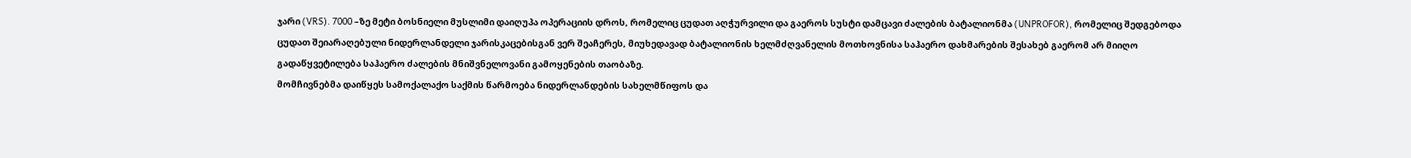ჯარი (VRS). 7000 –ზე მეტი ბოსნიელი მუსლიმი დაიღუპა ოპერაციის დროს, რომელიც ცუდათ აღჭურვილი და გაეროს სუსტი დამცავი ძალების ბატალიონმა (UNPROFOR), რომელიც შედგებოდა ცუდათ შეიარაღებული ნიდერლანდელი ჯარისკაცებისგან ვერ შეაჩერეს, მიუხედავად ბატალიონის ხელმძღვანელის მოთხოვნისა საჰაერო დახმარების შესახებ გაერომ არ მიიღო გადაწყვეტილება საჰაერო ძალების მნიშვნელოვანი გამოყენების თაობაზე.
მომჩივნებმა დაიწყეს სამოქალაქო საქმის წარმოება ნიდერლანდების სახელმწიფოს და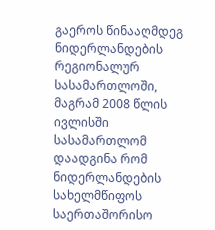გაეროს წინააღმდეგ ნიდერლანდების რეგიონალურ სასამართლოში, მაგრამ 2008 წლის ივლისში სასამართლომ დაადგინა რომ ნიდერლანდების სახელმწიფოს საერთაშორისო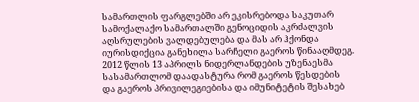სამართლის ფარგლებში არ ეკისრებოდა საკუთარ სამოქალაქო სამართალში გენოციდის აკრძალვის აღსრულების ვალდებულება და მას არ ჰქონდა იურისდიქცია განეხილა სარჩელი გაეროს წინააღმდეგ. 2012 წლის 13 აპრილს ნიდერლანდების უზენაესმა სასამართლომ დაადასტურა რომ გაეროს წესდების და გაეროს პრივილეგიებისა და იმუნიტეტის შესახებ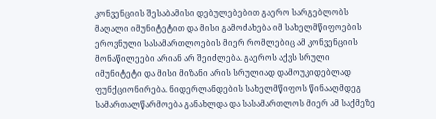კონვენციის შესაბამისი დებულებებით გაერო სარგებლობს მაღალი იმუნიტეტით და მისი გამოძახება იმ სახელმწიფოების ეროვნული სასამართლოების მიერ რომლებიც ამ კონვენციის მონაწილეები არიან არ შეიძლება. გაეროს აქვს სრული იმუნიტეტი და მისი მიზანი არის სრულიად დამოუკიდებლად ფუნქციონირება. ნიდერლანდების სახელმწიფოს წინააღმდეგ სამართალწარმოება განახლდა და სასამართლოს მიერ ამ საქმეზე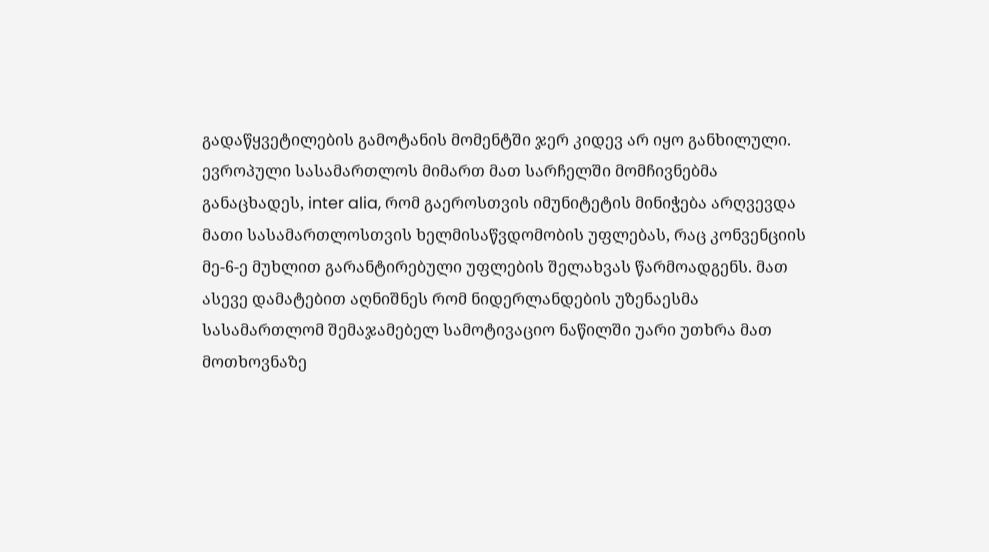გადაწყვეტილების გამოტანის მომენტში ჯერ კიდევ არ იყო განხილული.
ევროპული სასამართლოს მიმართ მათ სარჩელში მომჩივნებმა განაცხადეს, inter alia, რომ გაეროსთვის იმუნიტეტის მინიჭება არღვევდა მათი სასამართლოსთვის ხელმისაწვდომობის უფლებას, რაც კონვენციის მე-6-ე მუხლით გარანტირებული უფლების შელახვას წარმოადგენს. მათ ასევე დამატებით აღნიშნეს რომ ნიდერლანდების უზენაესმა სასამართლომ შემაჯამებელ სამოტივაციო ნაწილში უარი უთხრა მათ მოთხოვნაზე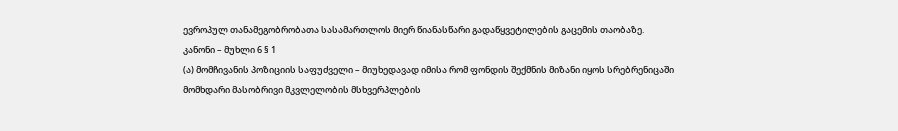ევროპულ თანამეგობრობათა სასამართლოს მიერ წიანასწარი გადაწყვეტილების გაცემის თაობაზე.
კანონი – მუხლი 6 § 1
(ა) მომჩივანის პოზიციის საფუძველი – მიუხედავად იმისა რომ ფონდის შექმნის მიზანი იყოს სრებრენიცაში მომხდარი მასობრივი მკვლელობის მსხვერპლების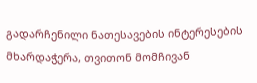გადარჩენილი ნათესავების ინტერესების მხარდაჭერა, თვითონ მომჩივან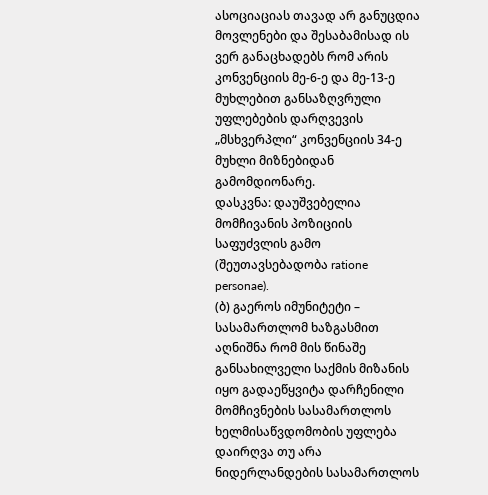ასოციაციას თავად არ განუცდია მოვლენები და შესაბამისად ის ვერ განაცხადებს რომ არის კონვენციის მე-6-ე და მე-13-ე მუხლებით განსაზღვრული უფლებების დარღვევის „მსხვერპლი“ კონვენციის 34-ე მუხლი მიზნებიდან გამომდიონარე.
დასკვნა: დაუშვებელია მომჩივანის პოზიციის საფუძვლის გამო (შეუთავსებადობა ratione personae).
(ბ) გაეროს იმუნიტეტი – სასამართლომ ხაზგასმით აღნიშნა რომ მის წინაშე განსახილველი საქმის მიზანის იყო გადაეწყვიტა დარჩენილი მომჩივნების სასამართლოს ხელმისაწვდომობის უფლება დაირღვა თუ არა ნიდერლანდების სასამართლოს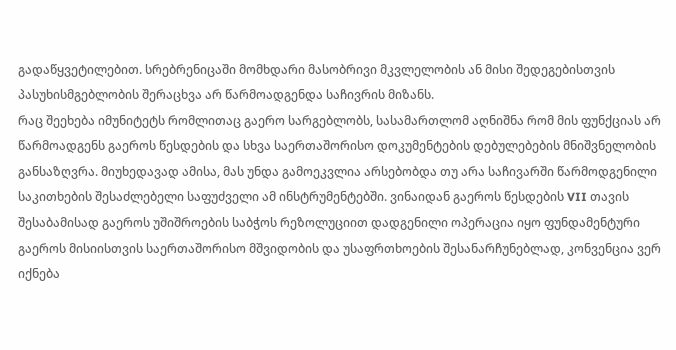გადაწყვეტილებით. სრებრენიცაში მომხდარი მასობრივი მკვლელობის ან მისი შედეგებისთვის პასუხისმგებლობის შერაცხვა არ წარმოადგენდა საჩივრის მიზანს.
რაც შეეხება იმუნიტეტს რომლითაც გაერო სარგებლობს, სასამართლომ აღნიშნა რომ მის ფუნქციას არ წარმოადგენს გაეროს წესდების და სხვა საერთაშორისო დოკუმენტების დებულებების მნიშვნელობის განსაზღვრა. მიუხედავად ამისა, მას უნდა გამოეკვლია არსებობდა თუ არა საჩივარში წარმოდგენილი საკითხების შესაძლებელი საფუძველი ამ ინსტრუმენტებში. ვინაიდან გაეროს წესდების VII თავის შესაბამისად გაეროს უშიშროების საბჭოს რეზოლუციით დადგენილი ოპერაცია იყო ფუნდამენტური გაეროს მისიისთვის საერთაშორისო მშვიდობის და უსაფრთხოების შესანარჩუნებლად, კონვენცია ვერ იქნება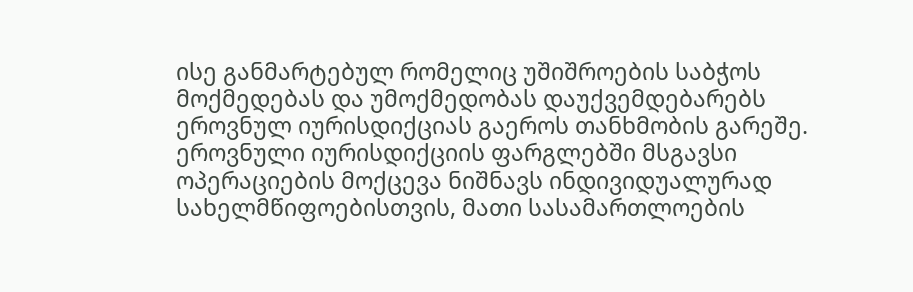ისე განმარტებულ რომელიც უშიშროების საბჭოს მოქმედებას და უმოქმედობას დაუქვემდებარებს ეროვნულ იურისდიქციას გაეროს თანხმობის გარეშე. ეროვნული იურისდიქციის ფარგლებში მსგავსი ოპერაციების მოქცევა ნიშნავს ინდივიდუალურად სახელმწიფოებისთვის, მათი სასამართლოების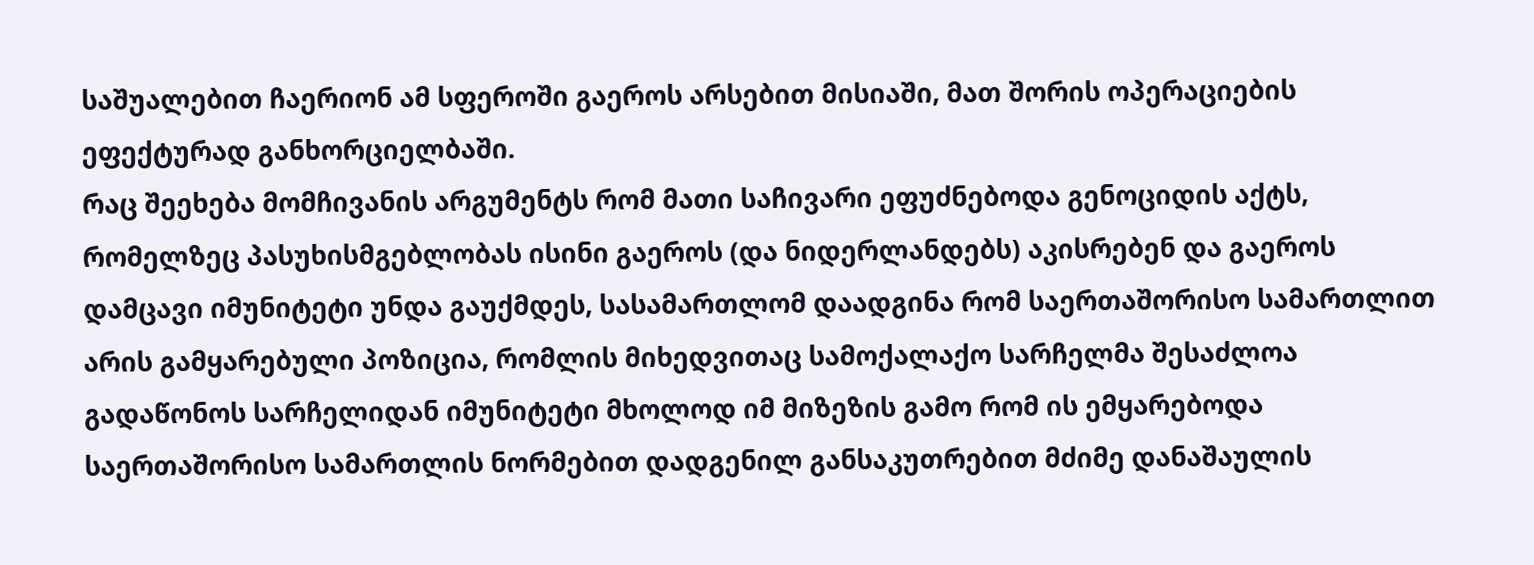საშუალებით ჩაერიონ ამ სფეროში გაეროს არსებით მისიაში, მათ შორის ოპერაციების ეფექტურად განხორციელბაში.
რაც შეეხება მომჩივანის არგუმენტს რომ მათი საჩივარი ეფუძნებოდა გენოციდის აქტს, რომელზეც პასუხისმგებლობას ისინი გაეროს (და ნიდერლანდებს) აკისრებენ და გაეროს დამცავი იმუნიტეტი უნდა გაუქმდეს, სასამართლომ დაადგინა რომ საერთაშორისო სამართლით არის გამყარებული პოზიცია, რომლის მიხედვითაც სამოქალაქო სარჩელმა შესაძლოა გადაწონოს სარჩელიდან იმუნიტეტი მხოლოდ იმ მიზეზის გამო რომ ის ემყარებოდა საერთაშორისო სამართლის ნორმებით დადგენილ განსაკუთრებით მძიმე დანაშაულის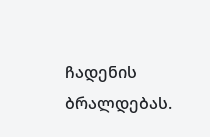ჩადენის ბრალდებას.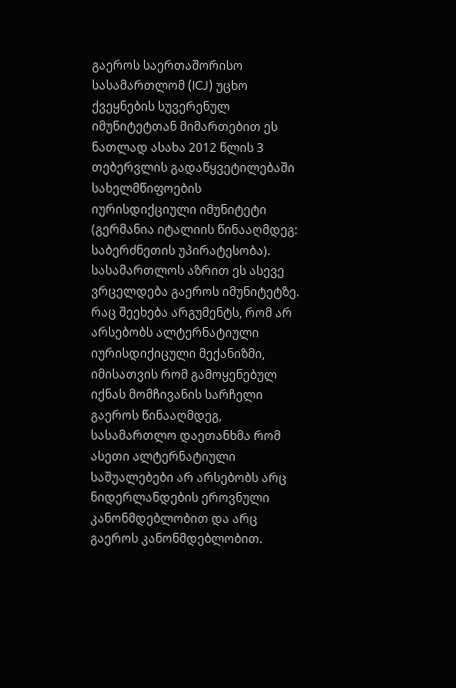გაეროს საერთაშორისო სასამართლომ (ICJ) უცხო ქვეყნების სუვერენულ იმუნიტეტთან მიმართებით ეს ნათლად ასახა 2012 წლის 3 თებერვლის გადაწყვეტილებაში სახელმწიფოების იურისდიქციული იმუნიტეტი (გერმანია იტალიის წინააღმდეგ: საბერძნეთის უპირატესობა). სასამართლოს აზრით ეს ასევე ვრცელდება გაეროს იმუნიტეტზე.
რაც შეეხება არგუმენტს, რომ არ არსებობს ალტერნატიული იურისდიქიცული მექანიზმი, იმისათვის რომ გამოყენებულ იქნას მომჩივანის სარჩელი გაეროს წინააღმდეგ, სასამართლო დაეთანხმა რომ ასეთი ალტერნატიული საშუალებები არ არსებობს არც ნიდერლანდების ეროვნული კანონმდებლობით და არც გაეროს კანონმდებლობით.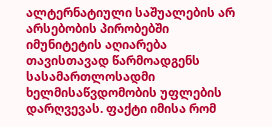ალტერნატიული საშუალების არ არსებობის პირობებში იმუნიტეტის აღიარება თავისთავად წარმოადგენს სასამართლოსადმი ხელმისაწვდომობის უფლების დარღვევას. ფაქტი იმისა რომ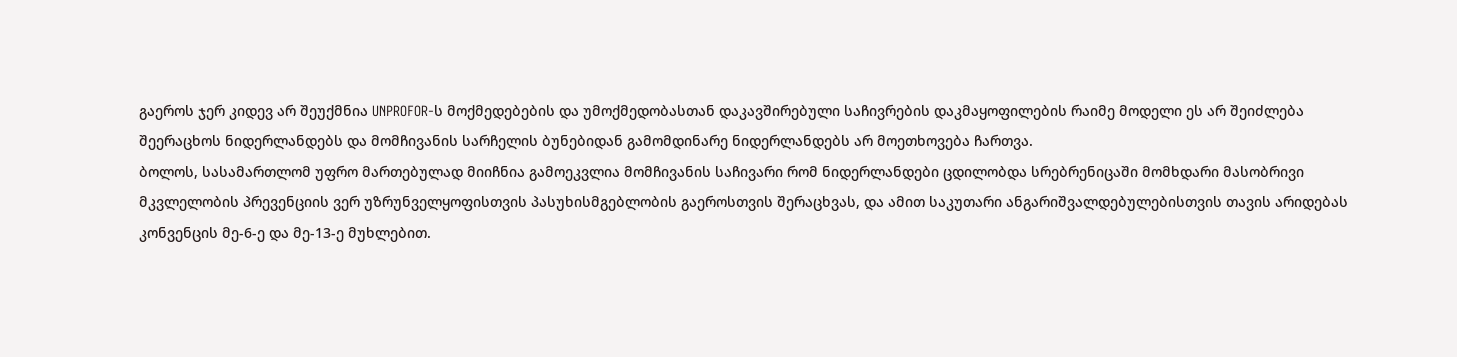გაეროს ჯერ კიდევ არ შეუქმნია UNPROFOR-ს მოქმედებების და უმოქმედობასთან დაკავშირებული საჩივრების დაკმაყოფილების რაიმე მოდელი ეს არ შეიძლება შეერაცხოს ნიდერლანდებს და მომჩივანის სარჩელის ბუნებიდან გამომდინარე ნიდერლანდებს არ მოეთხოვება ჩართვა.
ბოლოს, სასამართლომ უფრო მართებულად მიიჩნია გამოეკვლია მომჩივანის საჩივარი რომ ნიდერლანდები ცდილობდა სრებრენიცაში მომხდარი მასობრივი მკვლელობის პრევენციის ვერ უზრუნველყოფისთვის პასუხისმგებლობის გაეროსთვის შერაცხვას, და ამით საკუთარი ანგარიშვალდებულებისთვის თავის არიდებას კონვენცის მე-6-ე და მე-13-ე მუხლებით.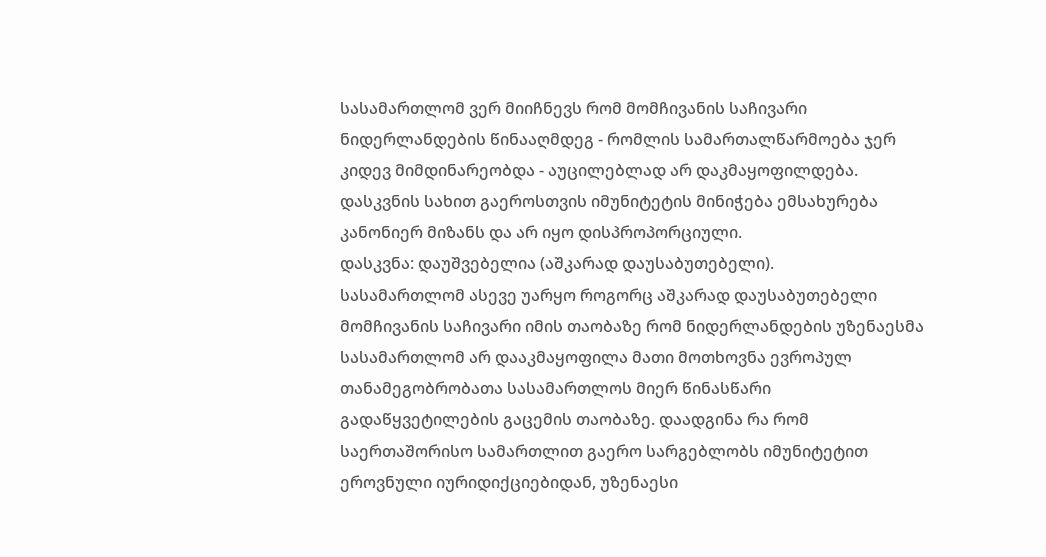სასამართლომ ვერ მიიჩნევს რომ მომჩივანის საჩივარი ნიდერლანდების წინააღმდეგ - რომლის სამართალწარმოება ჯერ კიდევ მიმდინარეობდა - აუცილებლად არ დაკმაყოფილდება.
დასკვნის სახით გაეროსთვის იმუნიტეტის მინიჭება ემსახურება კანონიერ მიზანს და არ იყო დისპროპორციული.
დასკვნა: დაუშვებელია (აშკარად დაუსაბუთებელი).
სასამართლომ ასევე უარყო როგორც აშკარად დაუსაბუთებელი მომჩივანის საჩივარი იმის თაობაზე რომ ნიდერლანდების უზენაესმა სასამართლომ არ დააკმაყოფილა მათი მოთხოვნა ევროპულ თანამეგობრობათა სასამართლოს მიერ წინასწარი გადაწყვეტილების გაცემის თაობაზე. დაადგინა რა რომ საერთაშორისო სამართლით გაერო სარგებლობს იმუნიტეტით ეროვნული იურიდიქციებიდან, უზენაესი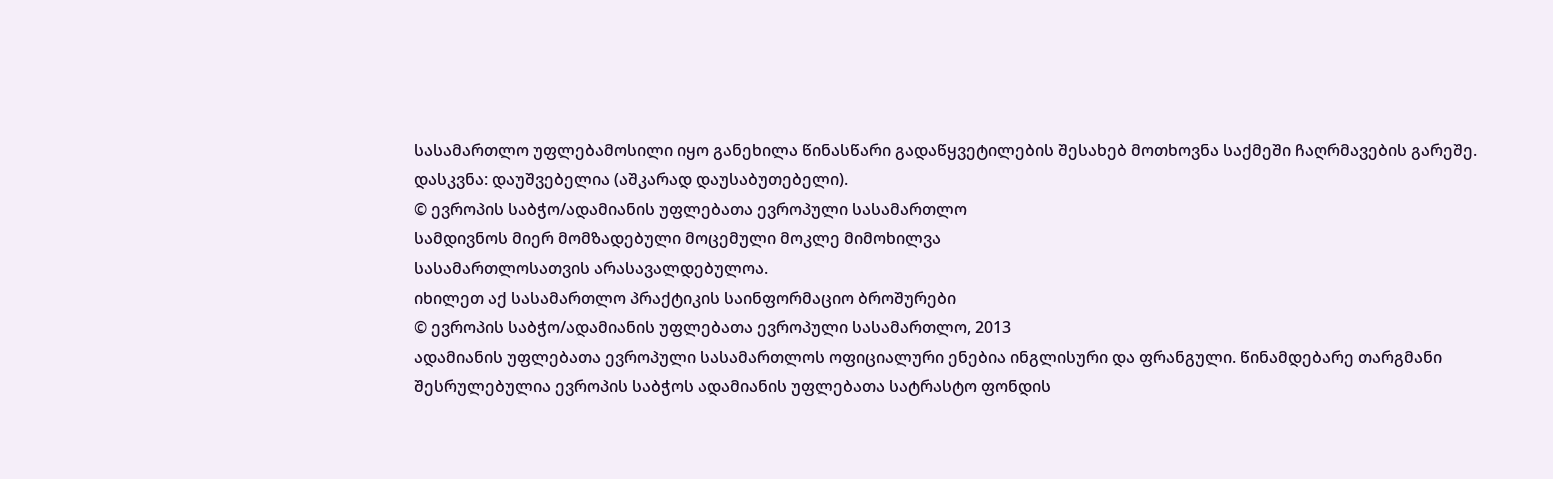სასამართლო უფლებამოსილი იყო განეხილა წინასწარი გადაწყვეტილების შესახებ მოთხოვნა საქმეში ჩაღრმავების გარეშე.
დასკვნა: დაუშვებელია (აშკარად დაუსაბუთებელი).
© ევროპის საბჭო/ადამიანის უფლებათა ევროპული სასამართლო
სამდივნოს მიერ მომზადებული მოცემული მოკლე მიმოხილვა
სასამართლოსათვის არასავალდებულოა.
იხილეთ აქ სასამართლო პრაქტიკის საინფორმაციო ბროშურები
© ევროპის საბჭო/ადამიანის უფლებათა ევროპული სასამართლო, 2013
ადამიანის უფლებათა ევროპული სასამართლოს ოფიციალური ენებია ინგლისური და ფრანგული. წინამდებარე თარგმანი შესრულებულია ევროპის საბჭოს ადამიანის უფლებათა სატრასტო ფონდის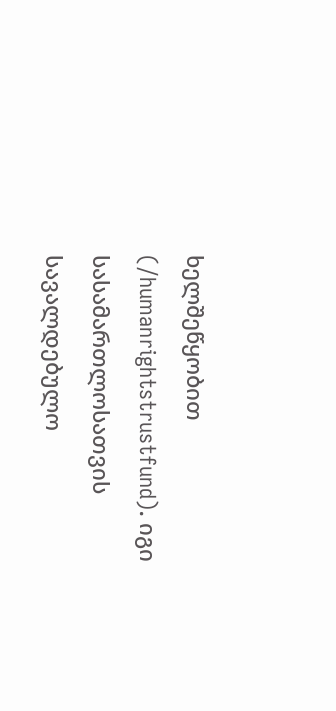ხელშეწყობით (/humanrightstrustfund). იგი სასამართლოსათვის სავალდებულო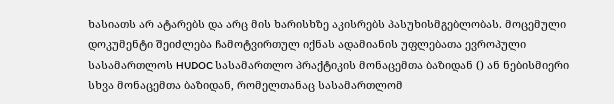ხასიათს არ ატარებს და არც მის ხარისხზე აკისრებს პასუხისმგებლობას. მოცემული დოკუმენტი შეიძლება ჩამოტვირთულ იქნას ადამიანის უფლებათა ევროპული სასამართლოს HUDOC სასამართლო პრაქტიკის მონაცემთა ბაზიდან () ან ნებისმიერი სხვა მონაცემთა ბაზიდან, რომელთანაც სასამართლომ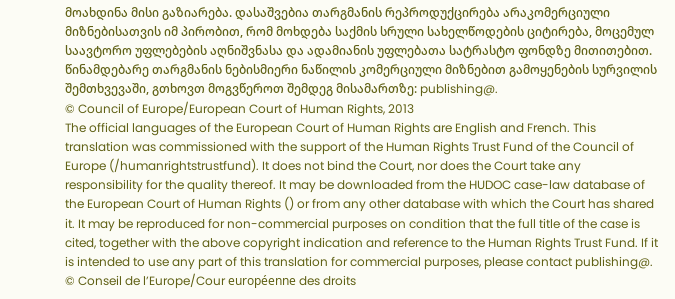მოახდინა მისი გაზიარება. დასაშვებია თარგმანის რეპროდუქცირება არაკომერციული მიზნებისათვის იმ პირობით, რომ მოხდება საქმის სრული სახელწოდების ციტირება, მოცემულ საავტორო უფლებების აღნიშვნასა და ადამიანის უფლებათა სატრასტო ფონდზე მითითებით. წინამდებარე თარგმანის ნებისმიერი ნაწილის კომერციული მიზნებით გამოყენების სურვილის შემთხვევაში, გთხოვთ მოგვწეროთ შემდეგ მისამართზე: publishing@.
© Council of Europe/European Court of Human Rights, 2013
The official languages of the European Court of Human Rights are English and French. This translation was commissioned with the support of the Human Rights Trust Fund of the Council of Europe (/humanrightstrustfund). It does not bind the Court, nor does the Court take any responsibility for the quality thereof. It may be downloaded from the HUDOC case-law database of the European Court of Human Rights () or from any other database with which the Court has shared it. It may be reproduced for non-commercial purposes on condition that the full title of the case is cited, together with the above copyright indication and reference to the Human Rights Trust Fund. If it is intended to use any part of this translation for commercial purposes, please contact publishing@.
© Conseil de l’Europe/Cour européenne des droits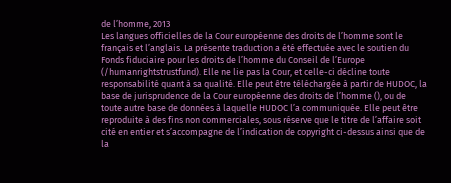de l’homme, 2013
Les langues officielles de la Cour européenne des droits de l’homme sont le français et l’anglais. La présente traduction a été effectuée avec le soutien du Fonds fiduciaire pour les droits de l’homme du Conseil de l’Europe (/humanrightstrustfund). Elle ne lie pas la Cour, et celle-ci décline toute responsabilité quant à sa qualité. Elle peut être téléchargée à partir de HUDOC, la base de jurisprudence de la Cour européenne des droits de l’homme (), ou de toute autre base de données à laquelle HUDOC l’a communiquée. Elle peut être reproduite à des fins non commerciales, sous réserve que le titre de l’affaire soit cité en entier et s’accompagne de l’indication de copyright ci-dessus ainsi que de la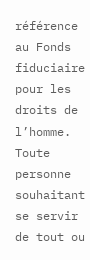référence au Fonds fiduciaire pour les droits de l’homme. Toute personne souhaitant se servir de tout ou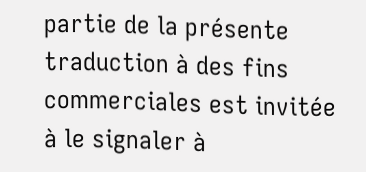partie de la présente traduction à des fins commerciales est invitée à le signaler à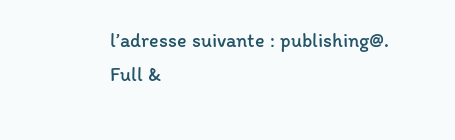l’adresse suivante : publishing@.
Full &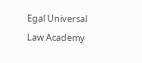Egal Universal Law Academy